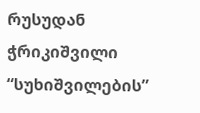რუსუდან ჭრიკიშვილი “სუხიშვილების”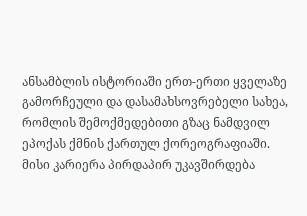ანსამბლის ისტორიაში ერთ-ერთი ყველაზე გამორჩეული და დასამახსოვრებელი სახეა, რომლის შემოქმედებითი გზაც ნამდვილ ეპოქას ქმნის ქართულ ქორეოგრაფიაში. მისი კარიერა პირდაპირ უკავშირდება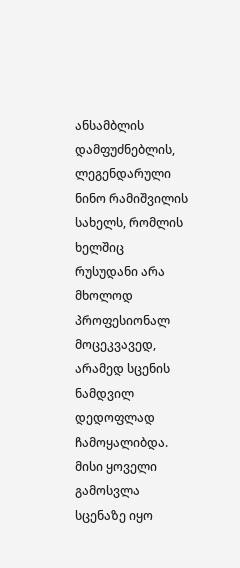ანსამბლის დამფუძნებლის, ლეგენდარული ნინო რამიშვილის სახელს, რომლის ხელშიც რუსუდანი არა მხოლოდ პროფესიონალ მოცეკვავედ, არამედ სცენის ნამდვილ დედოფლად ჩამოყალიბდა. მისი ყოველი გამოსვლა სცენაზე იყო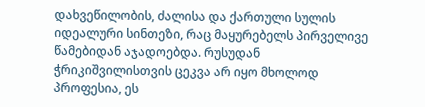დახვეწილობის, ძალისა და ქართული სულის იდეალური სინთეზი, რაც მაყურებელს პირველივე წამებიდან აჯადოებდა. რუსუდან ჭრიკიშვილისთვის ცეკვა არ იყო მხოლოდ პროფესია, ეს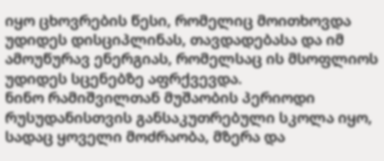იყო ცხოვრების წესი, რომელიც მოითხოვდა უდიდეს დისციპლინას, თავდადებასა და იმ ამოუწურავ ენერგიას, რომელსაც ის მსოფლიოს უდიდეს სცენებზე აფრქვევდა.
ნინო რამიშვილთან მუშაობის პერიოდი რუსუდანისთვის განსაკუთრებული სკოლა იყო, სადაც ყოველი მოძრაობა, მზერა და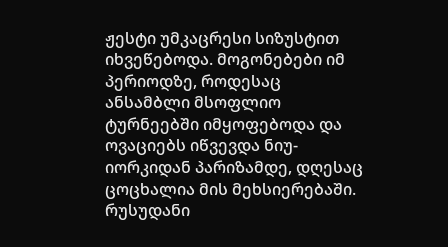ჟესტი უმკაცრესი სიზუსტით იხვეწებოდა. მოგონებები იმ პერიოდზე, როდესაც ანსამბლი მსოფლიო ტურნეებში იმყოფებოდა და ოვაციებს იწვევდა ნიუ-იორკიდან პარიზამდე, დღესაც ცოცხალია მის მეხსიერებაში. რუსუდანი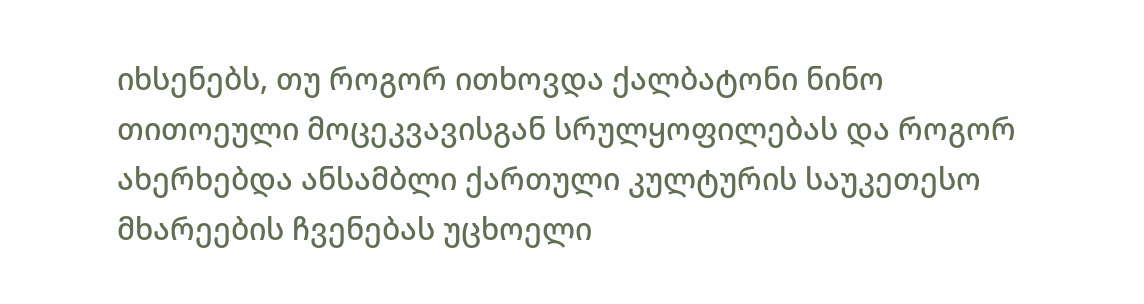იხსენებს, თუ როგორ ითხოვდა ქალბატონი ნინო თითოეული მოცეკვავისგან სრულყოფილებას და როგორ ახერხებდა ანსამბლი ქართული კულტურის საუკეთესო მხარეების ჩვენებას უცხოელი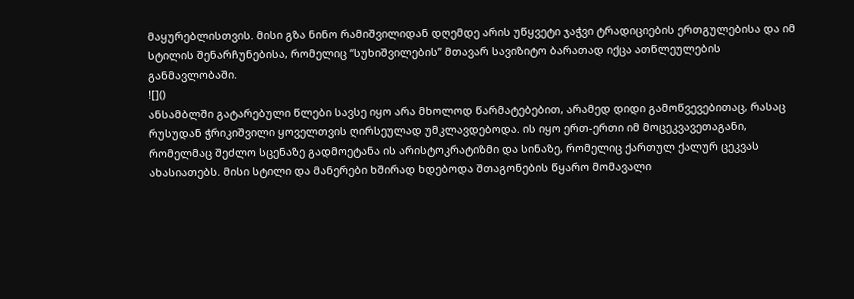მაყურებლისთვის. მისი გზა ნინო რამიშვილიდან დღემდე არის უწყვეტი ჯაჭვი ტრადიციების ერთგულებისა და იმ სტილის შენარჩუნებისა, რომელიც “სუხიშვილების” მთავარ სავიზიტო ბარათად იქცა ათწლეულების განმავლობაში.
![]()
ანსამბლში გატარებული წლები სავსე იყო არა მხოლოდ წარმატებებით, არამედ დიდი გამოწვევებითაც, რასაც რუსუდან ჭრიკიშვილი ყოველთვის ღირსეულად უმკლავდებოდა. ის იყო ერთ-ერთი იმ მოცეკვავეთაგანი, რომელმაც შეძლო სცენაზე გადმოეტანა ის არისტოკრატიზმი და სინაზე, რომელიც ქართულ ქალურ ცეკვას ახასიათებს. მისი სტილი და მანერები ხშირად ხდებოდა შთაგონების წყარო მომავალი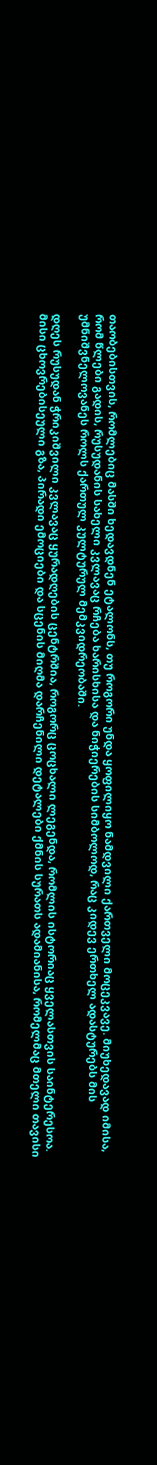თაობებისთვის, რომლებიც მასში ხედავდნენ ეტალონს, თუ როგორი უნდა ყოფილიყო ნამდვილი ქართველი მოცეკვავე. მიუხედავად იმისა, რომ წლები გადის, რუსუდანის სახელი კვლავაც რჩება ხარისხისა და ნიჭიერების სიმბოლოდ, რაც კიდევ ერთხელ ადასტურებს მის უმნიშვნელოვანეს როლს ქართულ კულტურულ მემკვიდრეობაში.

დღეს რუსუდან ჭრიკიშვილი კვლავაც ყურადღების ცენტრშია, როგორც ცოცხალი ლეგენდა, რომლის ისტორიაც ყველასთვის საინტერესოა. მისი ცხოვრებისეული გზა, პირადი ემოციები და სცენის მიღმა დარჩენილი დეტალები ქმნის სურათს ადამიანისა, რომელმაც მთელი თავისი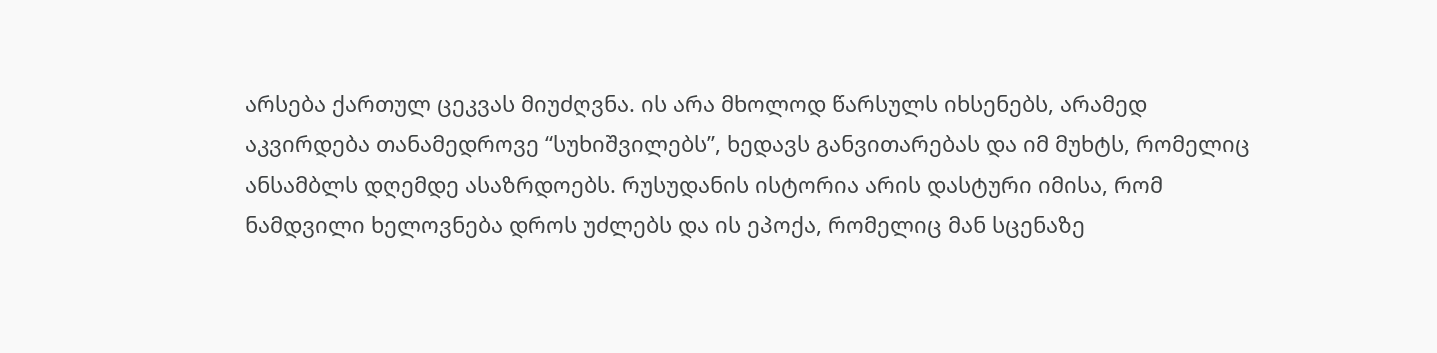არსება ქართულ ცეკვას მიუძღვნა. ის არა მხოლოდ წარსულს იხსენებს, არამედ აკვირდება თანამედროვე “სუხიშვილებს”, ხედავს განვითარებას და იმ მუხტს, რომელიც ანსამბლს დღემდე ასაზრდოებს. რუსუდანის ისტორია არის დასტური იმისა, რომ ნამდვილი ხელოვნება დროს უძლებს და ის ეპოქა, რომელიც მან სცენაზე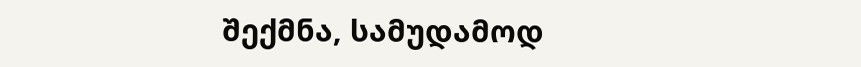შექმნა, სამუდამოდ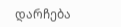დარჩება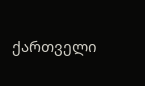ქართველი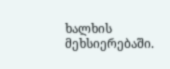ხალხის მეხსიერებაში.